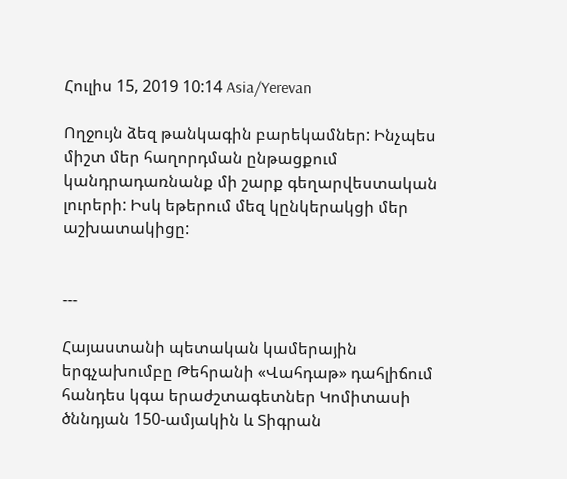Հուլիս 15, 2019 10:14 Asia/Yerevan

Ողջույն ձեզ թանկագին բարեկամներ: Ինչպես միշտ մեր հաղորդման ընթացքում կանդրադառնանք մի շարք գեղարվեստական լուրերի: Իսկ եթերում մեզ կընկերակցի մեր աշխատակիցը:


---

Հայաստանի պետական կամերային երգչախումբը Թեհրանի «Վահդաթ» դահլիճում հանդես կգա երաժշտագետներ Կոմիտասի ծննդյան 150-ամյակին և Տիգրան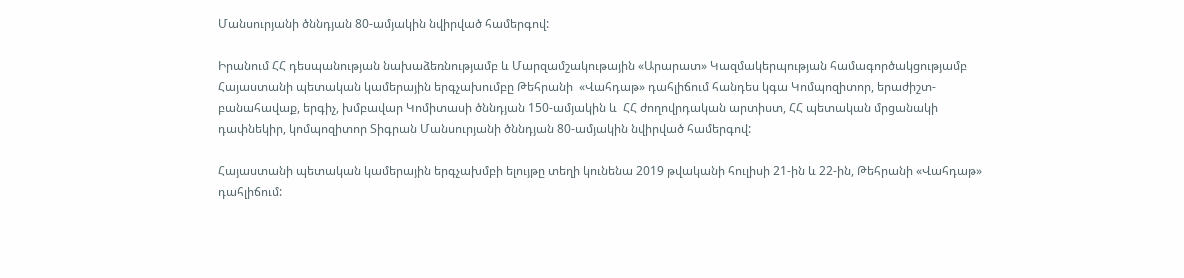Մանսուրյանի ծննդյան 80-ամյակին նվիրված համերգով:

Իրանում ՀՀ դեսպանության նախաձեռնությամբ և Մարզամշակութային «Արարատ» Կազմակերպության համագործակցությամբ  Հայաստանի պետական կամերային երգչախումբը Թեհրանի  «Վահդաթ» դահլիճում հանդես կգա Կոմպոզիտոր, երաժիշտ-բանահավաք, երգիչ, խմբավար Կոմիտասի ծննդյան 150-ամյակին և  ՀՀ ժողովրդական արտիստ, ՀՀ պետական մրցանակի դափնեկիր, կոմպոզիտոր Տիգրան Մանսուրյանի ծննդյան 80-ամյակին նվիրված համերգով:

Հայաստանի պետական կամերային երգչախմբի ելույթը տեղի կունենա 2019 թվականի հուլիսի 21-ին և 22-ին, Թեհրանի «Վահդաթ» դահլիճում: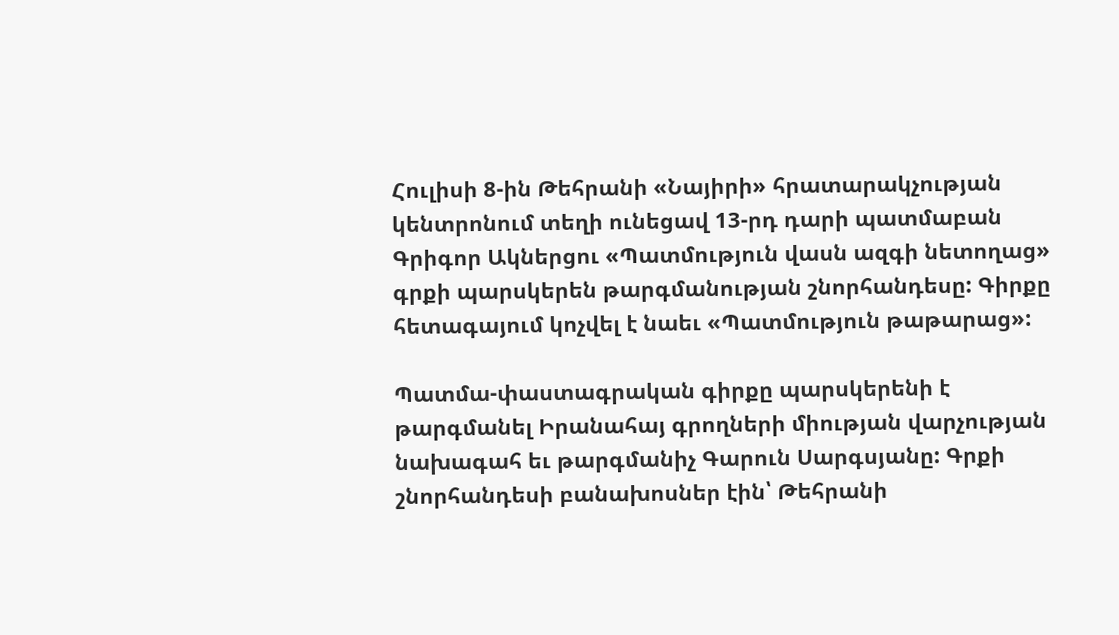Հուլիսի 8-ին Թեհրանի «Նայիրի» հրատարակչության կենտրոնում տեղի ունեցավ 13-րդ դարի պատմաբան Գրիգոր Ակներցու «Պատմություն վասն ազգի նետողաց» գրքի պարսկերեն թարգմանության շնորհանդեսը: Գիրքը հետագայում կոչվել է նաեւ «Պատմություն թաթարաց»:

Պատմա-փաստագրական գիրքը պարսկերենի է թարգմանել Իրանահայ գրողների միության վարչության նախագահ եւ թարգմանիչ Գարուն Սարգսյանը: Գրքի շնորհանդեսի բանախոսներ էին՝ Թեհրանի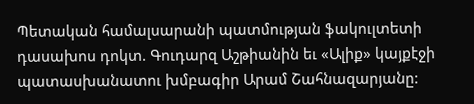Պետական համալսարանի պատմության ֆակուլտետի դասախոս դոկտ. Գուդարզ Աշթիանին եւ «Ալիք» կայքէջի պատասխանատու խմբագիր Արամ Շահնազարյանը: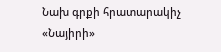Նախ գրքի հրատարակիչ «Նայիրի»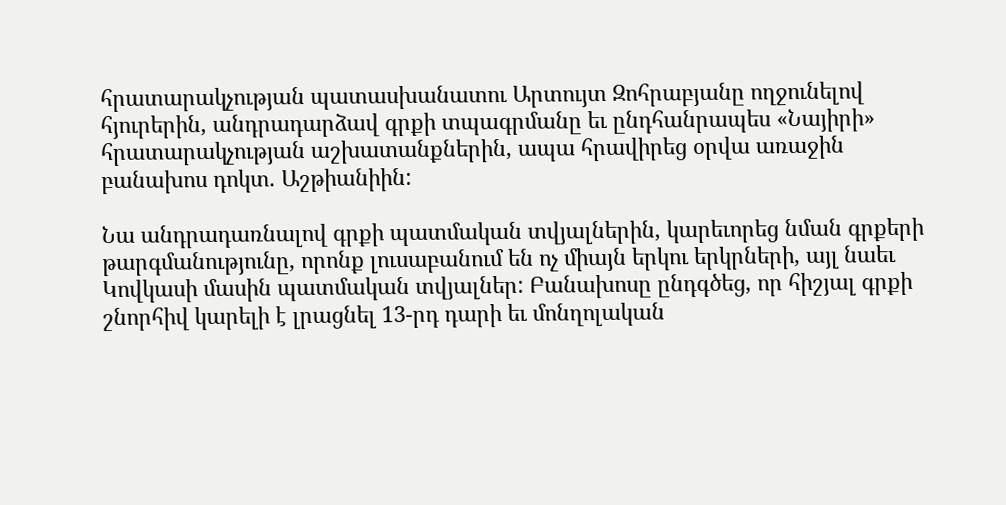հրատարակչության պատասխանատու Արտույտ Զոհրաբյանը ողջունելով հյուրերին, անդրադարձավ գրքի տպագրմանը եւ ընդհանրապես «Նայիրի» հրատարակչության աշխատանքներին, ապա հրավիրեց օրվա առաջին բանախոս դոկտ. Աշթիանիին:

Նա անդրադառնալով գրքի պատմական տվյալներին, կարեւորեց նման գրքերի թարգմանությունը, որոնք լուսաբանում են ոչ միայն երկու երկրների, այլ նաեւ Կովկասի մասին պատմական տվյալներ: Բանախոսը ընդգծեց, որ հիշյալ գրքի շնորհիվ կարելի է լրացնել 13-րդ դարի եւ մոնղոլական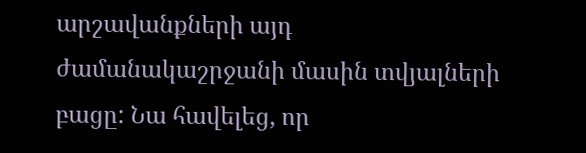արշավանքների այդ ժամանակաշրջանի մասին տվյալների բացը: Նա հավելեց, որ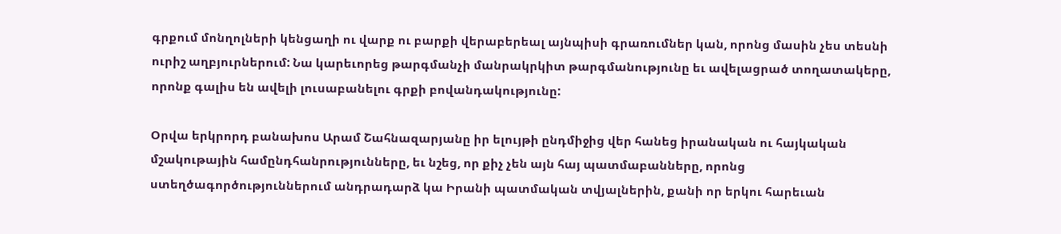գրքում մոնղոլների կենցաղի ու վարք ու բարքի վերաբերեալ այնպիսի գրառումներ կան, որոնց մասին չես տեսնի ուրիշ աղբյուրներում: Նա կարեւորեց թարգմանչի մանրակրկիտ թարգմանությունը եւ ավելացրած տողատակերը, որոնք գալիս են ավելի լուսաբանելու գրքի բովանդակությունը:

Օրվա երկրորդ բանախոս Արամ Շահնազարյանը իր ելույթի ընդմիջից վեր հանեց իրանական ու հայկական մշակութային համընդհանրությունները, եւ նշեց, որ քիչ չեն այն հայ պատմաբանները, որոնց ստեղծագործություններում անդրադարձ կա Իրանի պատմական տվյալներին, քանի որ երկու հարեւան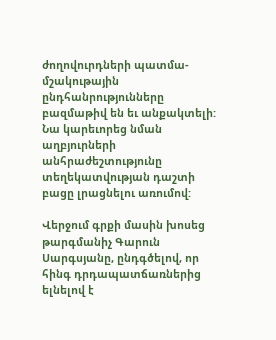ժողովուրդների պատմա-մշակութային ընդհանրությունները բազմաթիվ են եւ անքակտելի: Նա կարեւորեց նման աղբյուրների անհրաժեշտությունը տեղեկատվության դաշտի բացը լրացնելու առումով:

Վերջում գրքի մասին խոսեց թարգմանիչ Գարուն Սարգսյանը, ընդգծելով, որ հինգ դրդապատճառներից ելնելով է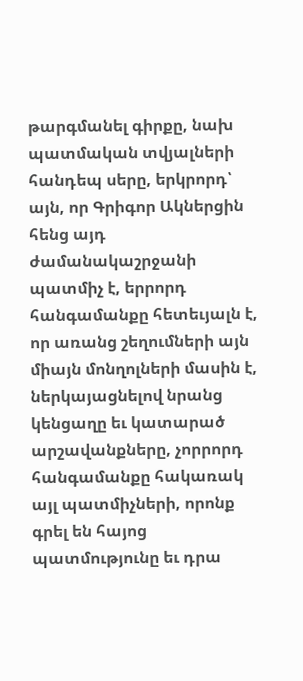թարգմանել գիրքը, նախ պատմական տվյալների հանդեպ սերը, երկրորդ՝ այն, որ Գրիգոր Ակներցին հենց այդ ժամանակաշրջանի պատմիչ է, երրորդ հանգամանքը հետեւյալն է, որ առանց շեղումների այն միայն մոնղոլների մասին է, ներկայացնելով նրանց կենցաղը եւ կատարած արշավանքները, չորրորդ հանգամանքը հակառակ այլ պատմիչների, որոնք գրել են հայոց պատմությունը եւ դրա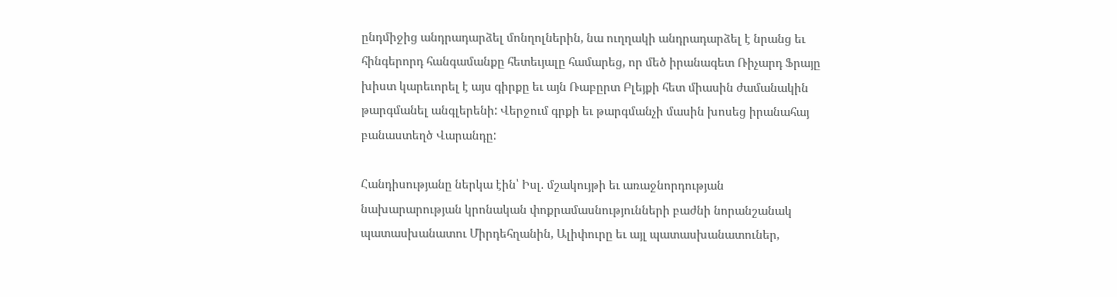ընդմիջից անդրադարձել մոնղոլներին, նա ուղղակի անդրադարձել է նրանց եւ հինգերորդ հանգամանքը հետեւյալը համարեց, որ մեծ իրանագետ Ռիչարդ Ֆրայը խիստ կարեւորել է այս գիրքը եւ այն Ռաբըրտ Բլեյքի հետ միասին ժամանակին թարգմանել անգլերենի: Վերջում գրքի եւ թարգմանչի մասին խոսեց իրանահայ բանաստեղծ Վարանդը:

Հանդիսությանը ներկա էին՝ Իսլ. մշակույթի եւ առաջնորդության նախարարության կրոնական փոքրամասնությունների բաժնի նորանշանակ պատասխանատու Միրդեհղանին, Ալիփուրը եւ այլ պատասխանատուներ,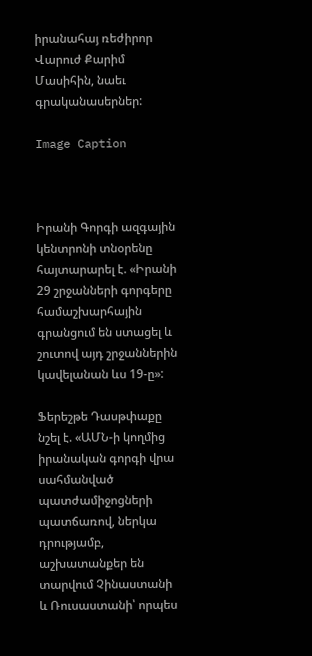իրանահայ ռեժիրոր Վարուժ Քարիմ Մասիհին, նաեւ գրականասերներ:

Image Caption



Իրանի Գորգի ազգային կենտրոնի տնօրենը հայտարարել է. «Իրանի 29 շրջանների գորգերը համաշխարհային գրանցում են ստացել և շուտով այդ շրջաններին կավելանան ևս 19-ը»:

Ֆերեշթե Դասթփաքը նշել է. «ԱՄՆ-ի կողմից իրանական գորգի վրա սահմանված պատժամիջոցների պատճառով, ներկա դրությամբ, աշխատանքեր են տարվում Չինաստանի և Ռուսաստանի՝ որպես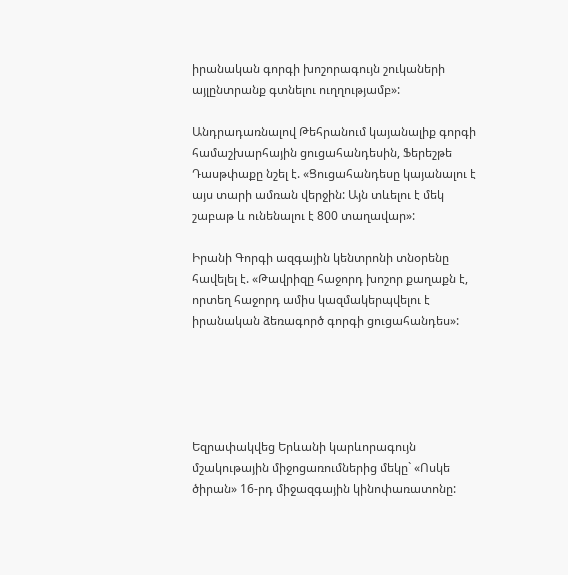իրանական գորգի խոշորագույն շուկաների այլընտրանք գտնելու ուղղությամբ»:

Անդրադառնալով Թեհրանում կայանալիք գորգի համաշխարհային ցուցահանդեսին, Ֆերեշթե Դասթփաքը նշել է. «Ցուցահանդեսը կայանալու է այս տարի ամռան վերջին: Այն տևելու է մեկ շաբաթ և ունենալու է 800 տաղավար»:

Իրանի Գորգի ազգային կենտրոնի տնօրենը հավելել է. «Թավրիզը հաջորդ խոշոր քաղաքն է, որտեղ հաջորդ ամիս կազմակերպվելու է իրանական ձեռագործ գորգի ցուցահանդես»:





Եզրափակվեց Երևանի կարևորագույն մշակութային միջոցառումներից մեկը` «Ոսկե ծիրան» 16-րդ միջազգային կինոփառատոնը: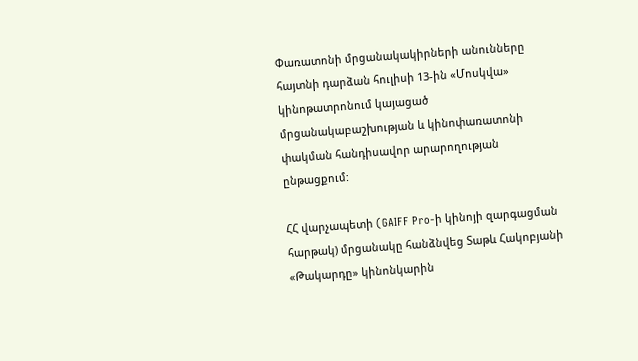Փառատոնի մրցանակակիրների անունները հայտնի դարձան հուլիսի 13-ին «Մոսկվա» կինոթատրոնում կայացած մրցանակաբաշխության և կինոփառատոնի փակման հանդիսավոր արարողության ընթացքում:

ՀՀ վարչապետի (GAIFF Pro-ի կինոյի զարգացման հարթակ) մրցանակը հանձնվեց Տաթև Հակոբյանի «Թակարդը» կինոնկարին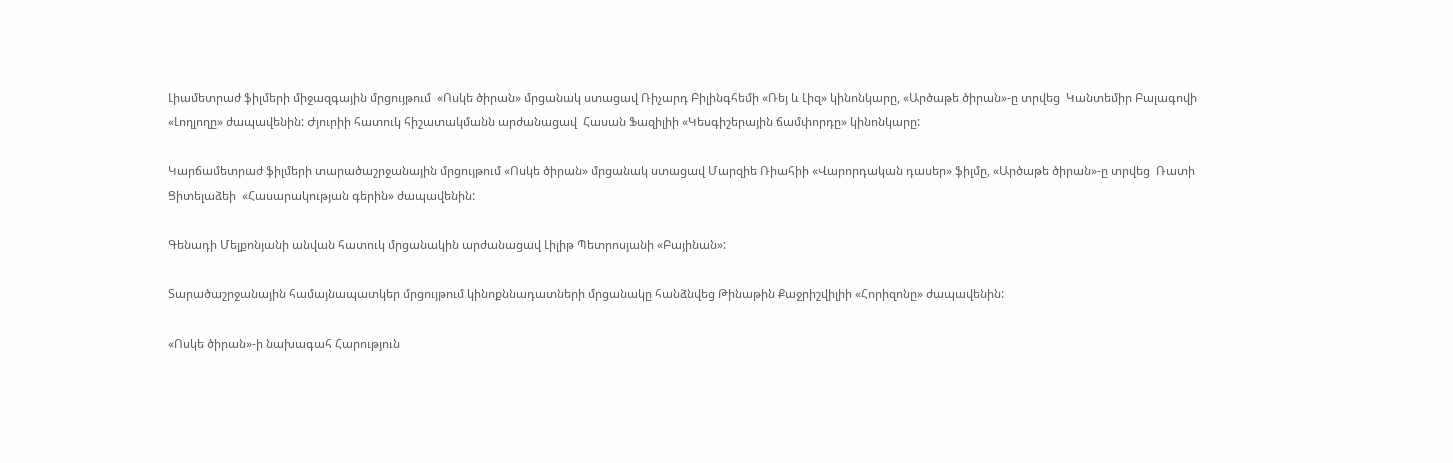Լիամետրաժ ֆիլմերի միջազգային մրցույթում  «Ոսկե ծիրան» մրցանակ ստացավ Ռիչարդ Բիլինգհեմի «Ռեյ և Լիզ» կինոնկարը, «Արծաթե ծիրան»-ը տրվեց  Կանտեմիր Բալագովի «Լողլողը» ժապավենին: Ժյուրիի հատուկ հիշատակմանն արժանացավ  Հասան Ֆազիլիի «Կեսգիշերային ճամփորդը» կինոնկարը:

Կարճամետրաժ ֆիլմերի տարածաշրջանային մրցույթում «Ոսկե ծիրան» մրցանակ ստացավ Մարզիե Ռիահիի «Վարորդական դասեր» ֆիլմը, «Արծաթե ծիրան»-ը տրվեց  Ռատի Ցիտելաձեի  «Հասարակության գերին» ժապավենին:

Գենադի Մելքոնյանի անվան հատուկ մրցանակին արժանացավ Լիլիթ Պետրոսյանի «Բայինան»:

Տարածաշրջանային համայնապատկեր մրցույթում կինոքննադատների մրցանակը հանձնվեց Թինաթին Քաջրիշվիլիի «Հորիզոնը» ժապավենին:

«Ոսկե ծիրան»-ի նախագահ Հարություն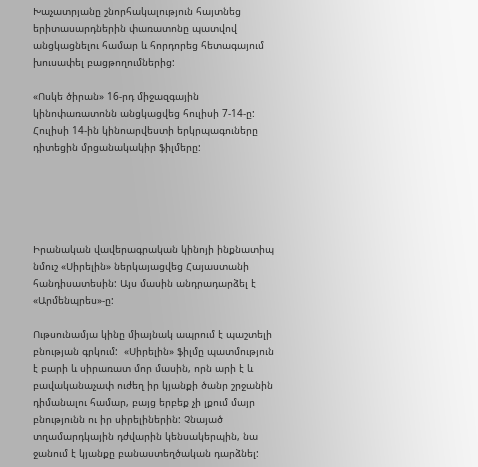Խաչատրյանը շնորհակալություն հայտնեց երիտասարդներին փառատոնը պատվով անցկացնելու համար և հորդորեց հետագայում խուսափել բացթողումներից:

«Ոսկե ծիրան» 16-րդ միջազգային կինոփառատոնն անցկացվեց հուլիսի 7-14-ը: Հուլիսի 14-ին կինոարվեստի երկրպագուները դիտեցին մրցանակակիր ֆիլմերը:





Իրանական վավերագրական կինոյի ինքնատիպ նմուշ «Սիրելին» ներկայացվեց Հայաստանի հանդիսատեսին: Այս մասին անդրադարձել է «Արմենպրես»-ը:

Ութսունամյա կինը միայնակ ապրում է պաշտելի բնության գրկում:  «Սիրելին» ֆիլմը պատմություն է բարի և սիրառատ մոր մասին, որն արի է և բավականաչափ ուժեղ իր կյանքի ծանր շրջանին դիմանալու համար, բայց երբեք չի լքում մայր բնությունն ու իր սիրելիներին: Չնայած տղամարդկային դժվարին կենսակերպին, նա ջանում է կյանքը բանաստեղծական դարձնել: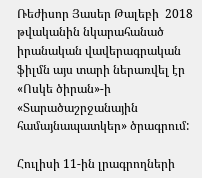Ռեժիսոր Յասեր Թալեբի  2018 թվականին նկարահանած իրանական վավերագրական ֆիլմն այս տարի ներառվել էր «Ոսկե ծիրան»-ի «Տարածաշրջանային համայնապատկեր» ծրագրում:

Հուլիսի 11-ին լրագրողների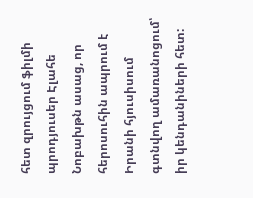հետ զրույցում ֆիլմի պրոդյուսեր Էլահե Նոբախթն ասաց, որ հերոսուհին ապրում է Իրանի հյուսիսում գտնվող ամառանոցում՝ իր կենդանիների հետ: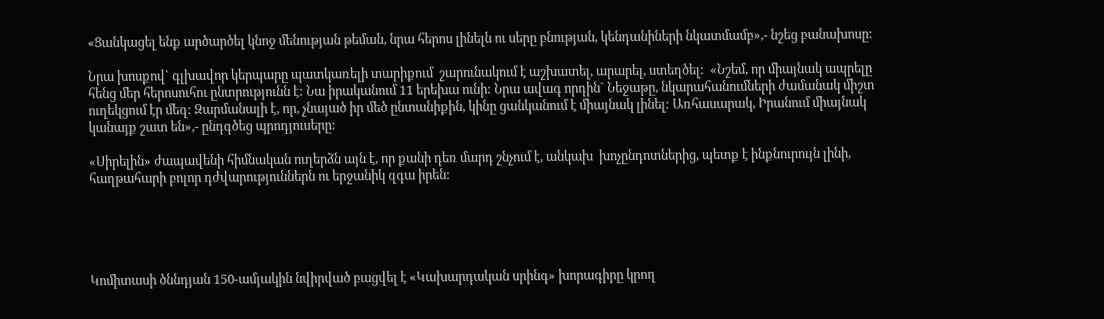«Ցանկացել ենք արծարծել կնոջ մենության թեման, նրա հերոս լինելն ու սերը բնության, կենդանիների նկատմամբ»,- նշեց բանախոսը:

Նրա խոսքով` գլխավոր կերպարը պատկառելի տարիքում  շարունակում է աշխատել, արարել, ստեղծել:  «Նշեմ, որ միայնակ ապրելը հենց մեր հերոսուհու ընտրությունն է: Նա իրականում 11 երեխա ունի: Նրա ավագ որդին` Նեջաթը, նկարահանումների ժամանակ միշտ ուղեկցում էր մեզ: Զարմանալի է, որ, չնայած իր մեծ ընտանիքին, կինը ցանկանում է միայնակ լինել: Առհասարակ, Իրանում միայնակ կանայք շատ են»,- ընդգծեց պրոդյուսերը:

«Սիրելին» ժապավենի հիմնական ուղերձն այն է, որ քանի դեռ մարդ շնչում է, անկախ  խոչընդոտներից, պետք է ինքնուրույն լինի, հաղթահարի բոլոր դժվարություններն ու երջանիկ զգա իրեն:





Կոմիտասի ծննդյան 150-ամյակին նվիրված բացվել է «Կախարդական սրինգ» խորագիրը կրող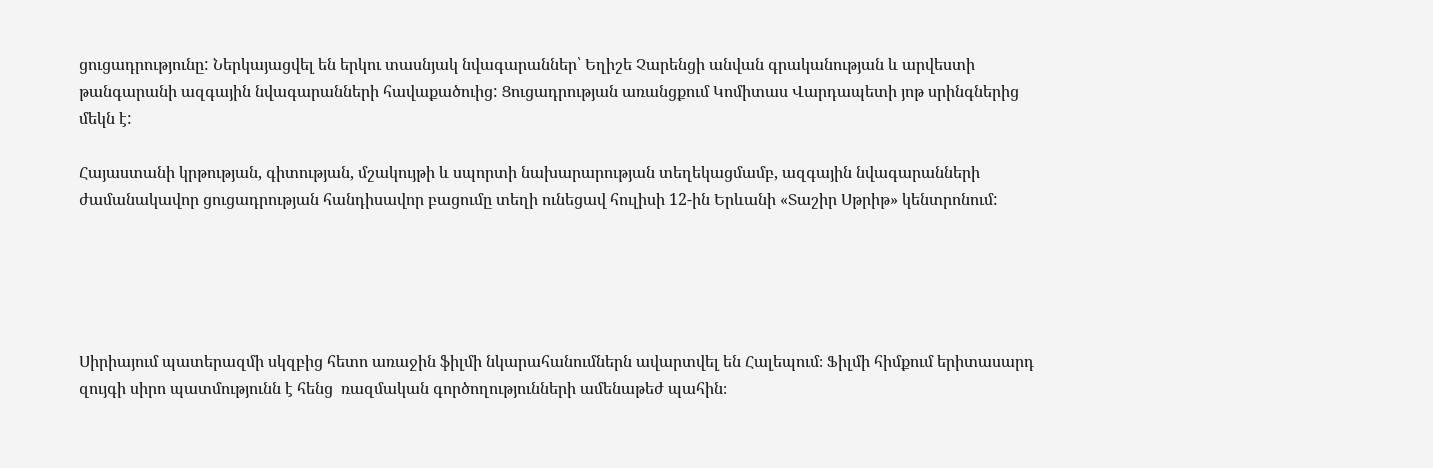ցուցադրությունը: Ներկայացվել են երկու տասնյակ նվագարաններ՝ Եղիշե Չարենցի անվան գրականության և արվեստի թանգարանի ազգային նվագարանների հավաքածուից: Ցուցադրության առանցքում Կոմիտաս Վարդապետի յոթ սրինգներից մեկն է:

Հայաստանի կրթության, գիտության, մշակույթի և սպորտի նախարարության տեղեկացմամբ, ազգային նվագարանների ժամանակավոր ցուցադրության հանդիսավոր բացումը տեղի ունեցավ հուլիսի 12-ին Երևանի «Տաշիր Սթրիթ» կենտրոնում:





Սիրիայում պատերազմի սկզբից հետո առաջին ֆիլմի նկարահանումներն ավարտվել են Հալեպում։ Ֆիլմի հիմքում երիտասարդ զույգի սիրո պատմությունն է հենց  ռազմական գործողությունների ամենաթեժ պահին։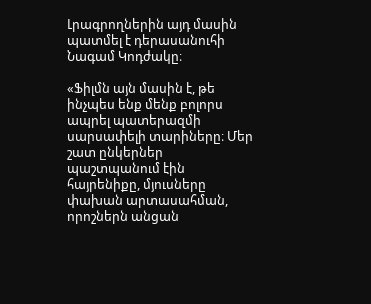Լրագրողներին այդ մասին պատմել է դերասանուհի Նագամ Կոդժակը։

«Ֆիլմն այն մասին է, թե ինչպես ենք մենք բոլորս ապրել պատերազմի սարսափելի տարիները։ Մեր շատ ընկերներ պաշտպանում էին հայրենիքը, մյուսները փախան արտասահման, որոշներն անցան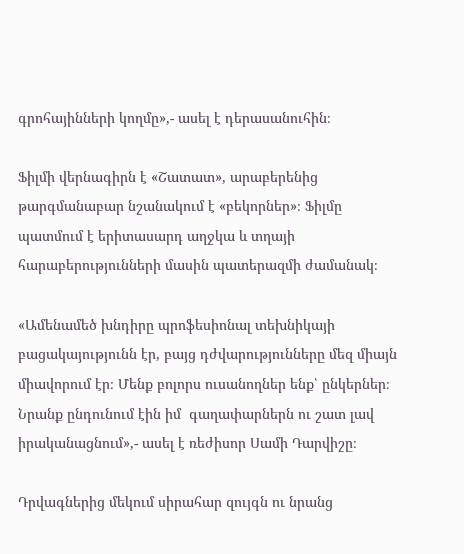գրոհայինների կողմը»,- ասել է դերասանուհին։

Ֆիլմի վերնագիրն է «Շատատ», արաբերենից թարգմանաբար նշանակում է «բեկորներ»։ Ֆիլմը  պատմում է երիտասարդ աղջկա և տղայի հարաբերությունների մասին պատերազմի ժամանակ։

«Ամենամեծ խնդիրը պրոֆեսիոնալ տեխնիկայի բացակայությունն էր, բայց դժվարությունները մեզ միայն միավորում էր։ Մենք բոլորս ուսանողներ ենք՝ ընկերներ։ Նրանք ընդունում էին իմ  գաղափարներն ու շատ լավ իրականացնում»,- ասել է ռեժիսոր Սամի Դարվիշը։

Դրվագներից մեկում սիրահար զույգն ու նրանց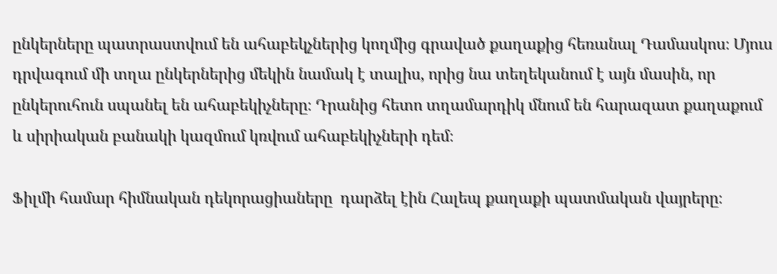ընկերները պատրաստվում են ահաբեկչներից կողմից գրաված քաղաքից հեռանալ Դամասկոս։ Մյուս դրվագում մի տղա ընկերներից մեկին նամակ է տալիս, որից նա տեղեկանում է այն մասին, որ ընկերուհուն սպանել են ահաբեկիչները։ Դրանից հետո տղամարդիկ մնում են հարազատ քաղաքում և սիրիական բանակի կազմում կռվում ահաբեկիչների դեմ։

Ֆիլմի համար հիմնական դեկորացիաները  դարձել էին Հալեպ քաղաքի պատմական վայրերը։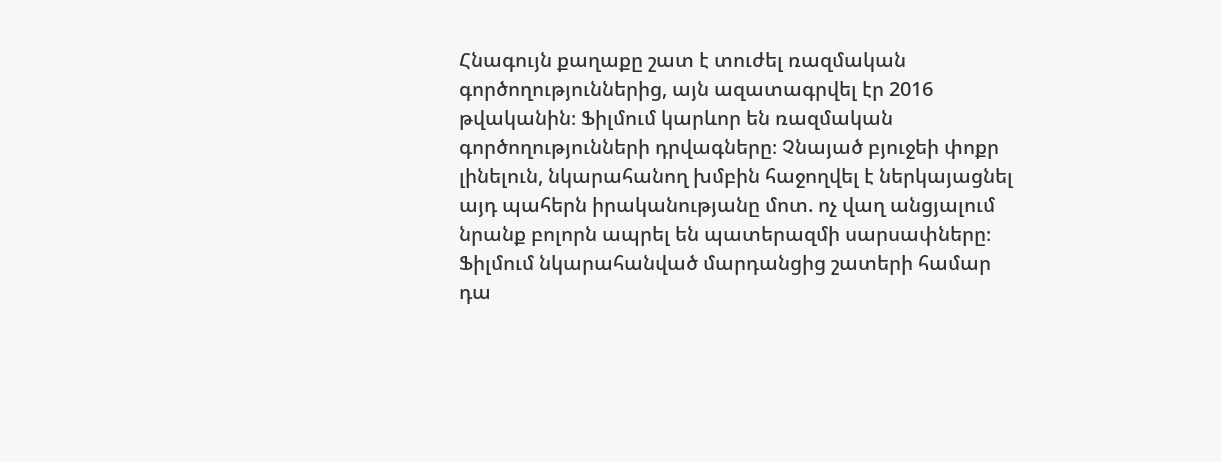Հնագույն քաղաքը շատ է տուժել ռազմական գործողություններից, այն ազատագրվել էր 2016 թվականին։ Ֆիլմում կարևոր են ռազմական գործողությունների դրվագները։ Չնայած բյուջեի փոքր լինելուն, նկարահանող խմբին հաջողվել է ներկայացնել այդ պահերն իրականությանը մոտ. ոչ վաղ անցյալում նրանք բոլորն ապրել են պատերազմի սարսափները։  Ֆիլմում նկարահանված մարդանցից շատերի համար դա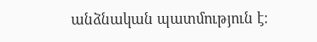անձնական պատմություն է։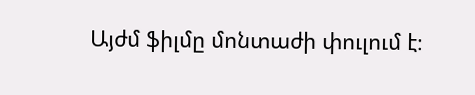Այժմ ֆիլմը մոնտաժի փուլում է։